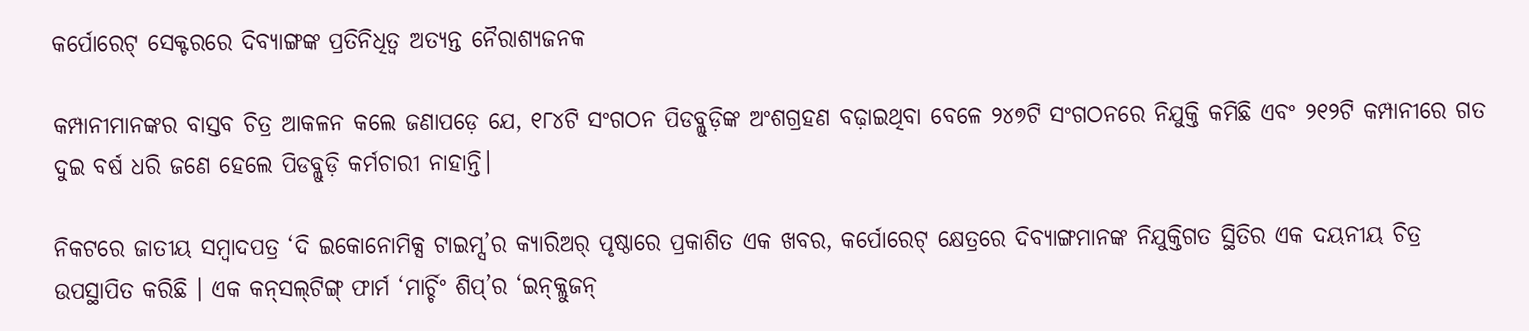କର୍ପୋରେଟ୍ ସେକ୍ଟରରେ ଦିବ୍ୟାଙ୍ଗଙ୍କ ପ୍ରତିନିଧିତ୍ୱ ଅତ୍ୟନ୍ତ ନୈରାଶ୍ୟଜନକ

କମ୍ପାନୀମାନଙ୍କର ବାସ୍ତବ ଚିତ୍ର ଆକଳନ କଲେ ଜଣାପଡ଼େ ଯେ, ୧୮୪ଟି ସଂଗଠନ ପିଡବ୍ଲୁଡ଼ିଙ୍କ ଅଂଶଗ୍ରହଣ ବଢ଼ାଇଥିବା ବେଳେ ୨୪୭ଟି ସଂଗଠନରେ ନିଯୁକ୍ତି କମିଛି ଏବଂ ୨୧୨ଟି କମ୍ପାନୀରେ ଗତ ଦୁଇ ବର୍ଷ ଧରି ଜଣେ ହେଲେ ପିଡବ୍ଲୁଡ଼ି କର୍ମଚାରୀ ନାହାନ୍ତି।

ନିକଟରେ ଜାତୀୟ ସମ୍ବାଦପତ୍ର ‘ଦି ଇକୋନୋମିକ୍ସ ଟାଇମ୍ସ’ର କ୍ୟାରିଅର୍ ପୃଷ୍ଠାରେ ପ୍ରକାଶିତ ଏକ ଖବର, କର୍ପୋରେଟ୍ କ୍ଷେତ୍ରରେ ଦିବ୍ୟାଙ୍ଗମାନଙ୍କ ନିଯୁକ୍ତିଗତ ସ୍ଥିତିର ଏକ ଦୟନୀୟ ଚିତ୍ର ଉପସ୍ଥାପିତ କରିଛି । ଏକ କନ୍‌ସଲ୍‌ଟିଙ୍ଗ୍ ଫାର୍ମ ‘ମାର୍ଚ୍ଚିଂ ଶିପ୍‌’ର ‘ଇନ୍‌କ୍ଲୁଜନ୍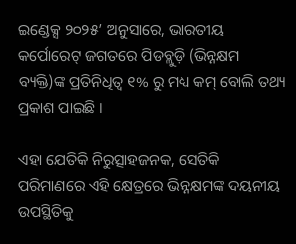ଇଣ୍ଡେକ୍ସ ୨୦୨୫’ ଅନୁସାରେ, ଭାରତୀୟ କର୍ପୋରେଟ୍ ଜଗତରେ ପିଡବ୍ଲୁଡ଼ି (ଭିନ୍ନକ୍ଷମ ବ୍ୟକ୍ତି)ଙ୍କ ପ୍ରତିନିଧିତ୍ୱ ୧% ରୁ ମଧ୍ୟ କମ୍ ବୋଲି ତଥ୍ୟ ପ୍ରକାଶ ପାଇଛି ।

ଏହା ଯେତିକି ନିରୁତ୍ସାହଜନକ, ସେତିକି ପରିମାଣରେ ଏହି କ୍ଷେତ୍ରରେ ଭିନ୍ନକ୍ଷମଙ୍କ ଦୟନୀୟ ଉପସ୍ଥିତିକୁ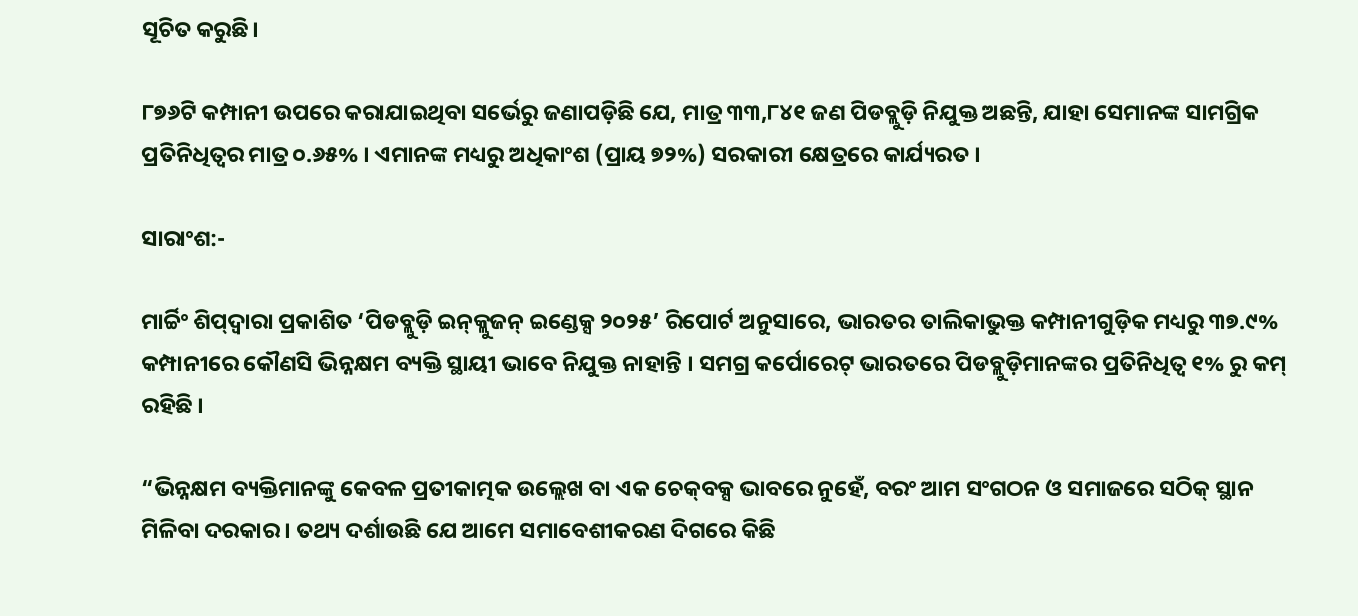ସୂଚିତ କରୁଛି।

୮୭୬ଟି କମ୍ପାନୀ ଉପରେ କରାଯାଇଥିବା ସର୍ଭେରୁ ଜଣାପଡ଼ିଛି ଯେ, ମାତ୍ର ୩୩,୮୪୧ ଜଣ ପିଡବ୍ଲୁଡ଼ି ନିଯୁକ୍ତ ଅଛନ୍ତି, ଯାହା ସେମାନଙ୍କ ସାମଗ୍ରିକ ପ୍ରତିନିଧିତ୍ୱର ମାତ୍ର ୦.୬୫% । ଏମାନଙ୍କ ମଧ୍ୟରୁ ଅଧିକାଂଶ (ପ୍ରାୟ ୭୨%) ସରକାରୀ କ୍ଷେତ୍ରରେ କାର୍ଯ୍ୟରତ ।

ସାରାଂଶ:-

ମାର୍ଚ୍ଚିଂ ଶିପ୍‌ଦ୍ୱାରା ପ୍ରକାଶିତ ‘ପିଡବ୍ଲୁଡ଼ି ଇନ୍‌କ୍ଲୁଜନ୍ ଇଣ୍ଡେକ୍ସ ୨୦୨୫’ ରିପୋର୍ଟ ଅନୁସାରେ, ଭାରତର ତାଲିକାଭୁକ୍ତ କମ୍ପାନୀଗୁଡ଼ିକ ମଧ୍ୟରୁ ୩୭.୯% କମ୍ପାନୀରେ କୌଣସି ଭିନ୍ନକ୍ଷମ ବ୍ୟକ୍ତି ସ୍ଥାୟୀ ଭାବେ ନିଯୁକ୍ତ ନାହାନ୍ତି । ସମଗ୍ର କର୍ପୋରେଟ୍ ଭାରତରେ ପିଡବ୍ଲୁଡ଼ିମାନଙ୍କର ପ୍ରତିନିଧିତ୍ୱ ୧% ରୁ କମ୍ ରହିଛି ।

“ଭିନ୍ନକ୍ଷମ ବ୍ୟକ୍ତିମାନଙ୍କୁ କେବଳ ପ୍ରତୀକାତ୍ମକ ଉଲ୍ଲେଖ ବା ଏକ ଚେକ୍‌ବକ୍ସ ଭାବରେ ନୁହେଁ, ବରଂ ଆମ ସଂଗଠନ ଓ ସମାଜରେ ସଠିକ୍ ସ୍ଥାନ ମିଳିବା ଦରକାର । ତଥ୍ୟ ଦର୍ଶାଉଛି ଯେ ଆମେ ସମାବେଶୀକରଣ ଦିଗରେ କିଛି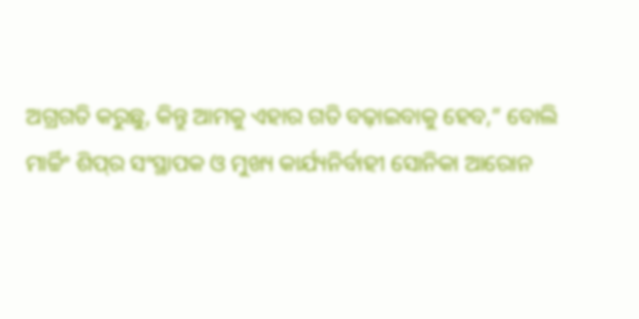ଅଗ୍ରଗତି କରୁଛୁ, କିନ୍ତୁ ଆମକୁ ଏହାର ଗତି ବଢ଼ାଇବାକୁ ହେବ,” ବୋଲି ମାର୍ଚ୍ଚିଂ ଶିପ୍‌ର ସଂସ୍ଥାପକ ଓ ମୁଖ୍ୟ କାର୍ଯ୍ୟନିର୍ବାହୀ ସୋନିକା ଆରୋନ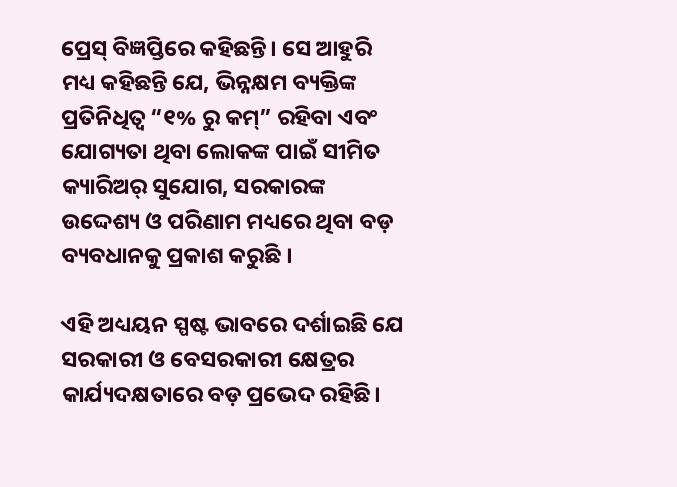ପ୍ରେସ୍ ବିଜ୍ଞପ୍ତିରେ କହିଛନ୍ତି। ସେ ଆହୁରି ମଧ୍ୟ କହିଛନ୍ତି ଯେ, ଭିନ୍ନକ୍ଷମ ବ୍ୟକ୍ତିଙ୍କ ପ୍ରତିନିଧିତ୍ୱ “୧% ରୁ କମ୍” ରହିବା ଏବଂ ଯୋଗ୍ୟତା ଥିବା ଲୋକଙ୍କ ପାଇଁ ସୀମିତ କ୍ୟାରିଅର୍ ସୁଯୋଗ, ସରକାରଙ୍କ ଉଦ୍ଦେଶ୍ୟ ଓ ପରିଣାମ ମଧ୍ୟରେ ଥିବା ବଡ଼ ବ୍ୟବଧାନକୁ ପ୍ରକାଶ କରୁଛି ।

ଏହି ଅଧ୍ୟୟନ ସ୍ପଷ୍ଟ ଭାବରେ ଦର୍ଶାଇଛି ଯେ ସରକାରୀ ଓ ବେସରକାରୀ କ୍ଷେତ୍ରର କାର୍ଯ୍ୟଦକ୍ଷତାରେ ବଡ଼ ପ୍ରଭେଦ ରହିଛି।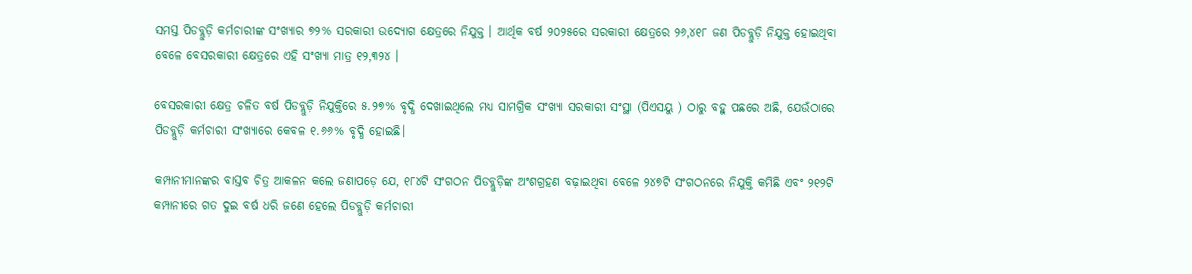ସମସ୍ତ ପିଡବ୍ଲୁଡ଼ି କର୍ମଚାରୀଙ୍କ ସଂଖ୍ୟାର ୭୨% ସରକାରୀ ଉଦ୍ୟୋଗ କ୍ଷେତ୍ରରେ ନିଯୁକ୍ତ । ଆର୍ଥିକ ବର୍ଷ ୨୦୨୫ରେ ସରକାରୀ କ୍ଷେତ୍ରରେ ୨୬,୪୧୮ ଜଣ ପିଡବ୍ଲୁଡ଼ି ନିଯୁକ୍ତ ହୋଇଥିବା ବେଳେ ବେସରକାରୀ କ୍ଷେତ୍ରରେ ଏହି ସଂଖ୍ୟା ମାତ୍ର ୧୨,୩୨୪ ।

ବେସରକାରୀ କ୍ଷେତ୍ର ଚଳିତ ବର୍ଷ ପିଡବ୍ଲୁଡ଼ି ନିଯୁକ୍ତିରେ ୫.୨୭% ବୃଦ୍ଧି ଦେଖାଇଥିଲେ ମଧ୍ୟ ସାମଗ୍ରିକ ସଂଖ୍ୟା ସରକାରୀ ସଂସ୍ଥା (ପିଏସୟୁ ) ଠାରୁ ବହୁ ପଛରେ ଅଛି, ଯେଉଁଠାରେ ପିଡବ୍ଲୁଡ଼ି କର୍ମଚାରୀ ସଂଖ୍ୟାରେ କେବଳ ୧.୬୬% ବୃଦ୍ଧି ହୋଇଛି।

କମ୍ପାନୀମାନଙ୍କର ବାସ୍ତବ ଚିତ୍ର ଆକଳନ କଲେ ଜଣାପଡ଼େ ଯେ, ୧୮୪ଟି ସଂଗଠନ ପିଡବ୍ଲୁଡ଼ିଙ୍କ ଅଂଶଗ୍ରହଣ ବଢ଼ାଇଥିବା ବେଳେ ୨୪୭ଟି ସଂଗଠନରେ ନିଯୁକ୍ତି କମିଛି ଏବଂ ୨୧୨ଟି କମ୍ପାନୀରେ ଗତ ଦୁଇ ବର୍ଷ ଧରି ଜଣେ ହେଲେ ପିଡବ୍ଲୁଡ଼ି କର୍ମଚାରୀ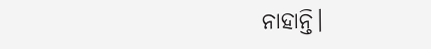ନାହାନ୍ତି।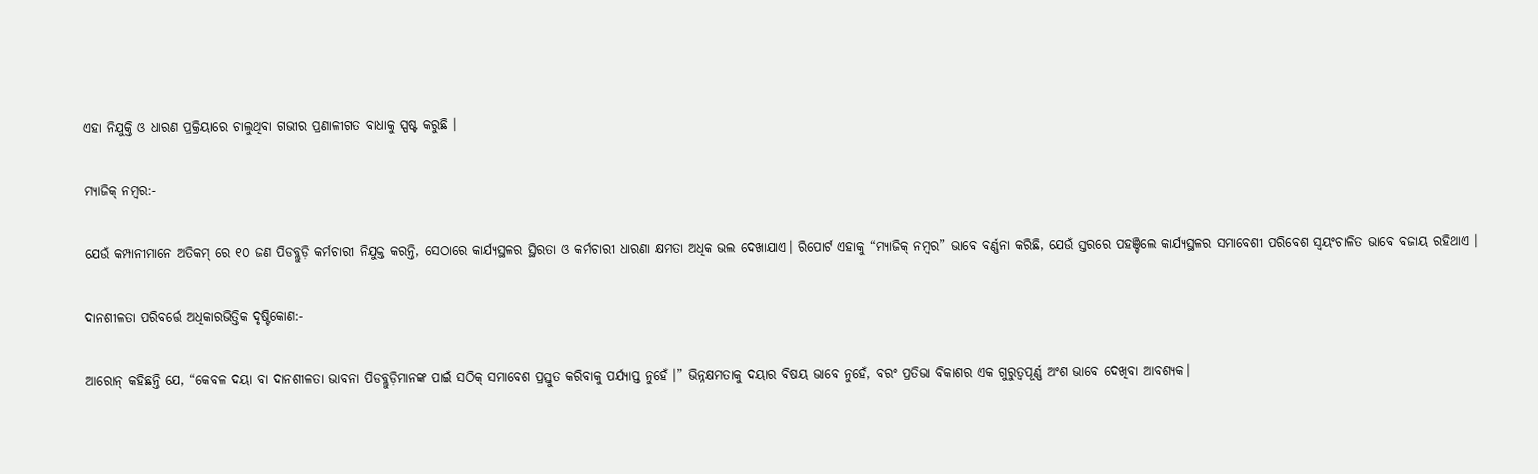ଏହା ନିଯୁକ୍ତି ଓ ଧାରଣ ପ୍ରକ୍ରିୟାରେ ଚାଲୁଥିବା ଗଭୀର ପ୍ରଣାଳୀଗତ ବାଧାକୁ ସ୍ପଷ୍ଟ କରୁଛି ।

ମ୍ୟାଜିକ୍ ନମ୍ବର:-

ଯେଉଁ କମ୍ପାନୀମାନେ ଅତିକମ୍ ରେ ୧୦ ଜଣ ପିଡବ୍ଲୁଡ଼ି କର୍ମଚାରୀ ନିଯୁକ୍ତ କରନ୍ତି, ସେଠାରେ କାର୍ଯ୍ୟସ୍ଥଳର ସ୍ଥିରତା ଓ କର୍ମଚାରୀ ଧାରଣା କ୍ଷମତା ଅଧିକ ଭଲ ଦେଖାଯାଏ। ରିପୋର୍ଟ ଏହାକୁ “ମ୍ୟାଜିକ୍ ନମ୍ବର” ଭାବେ ବର୍ଣ୍ଣନା କରିଛି, ଯେଉଁ ସ୍ତରରେ ପହଞ୍ଚିଲେ କାର୍ଯ୍ୟସ୍ଥଳର ସମାବେଶୀ ପରିବେଶ ସ୍ୱୟଂଚାଳିତ ଭାବେ ବଜାୟ ରହିଥାଏ ।

ଦାନଶୀଳତା ପରିବର୍ତ୍ତେ ଅଧିକାରଭିତ୍ତିକ ଦୃଷ୍ଟିକୋଣ:-

ଆରୋନ୍ କହିଛନ୍ତି ଯେ, “କେବଳ ଦୟା ବା ଦାନଶୀଳତା ଭାବନା ପିଡବ୍ଲୁଡ଼ିମାନଙ୍କ ପାଇଁ ସଠିକ୍ ସମାବେଶ ପ୍ରସ୍ତୁତ କରିବାକୁ ପର୍ଯ୍ୟାପ୍ତ ନୁହେଁ ।” ଭିନ୍ନକ୍ଷମତାକୁ ଦୟାର ବିଷୟ ଭାବେ ନୁହେଁ, ବରଂ ପ୍ରତିଭା ବିକାଶର ଏକ ଗୁରୁତ୍ୱପୂର୍ଣ୍ଣ ଅଂଶ ଭାବେ ଦେଖିବା ଆବଶ୍ୟକ।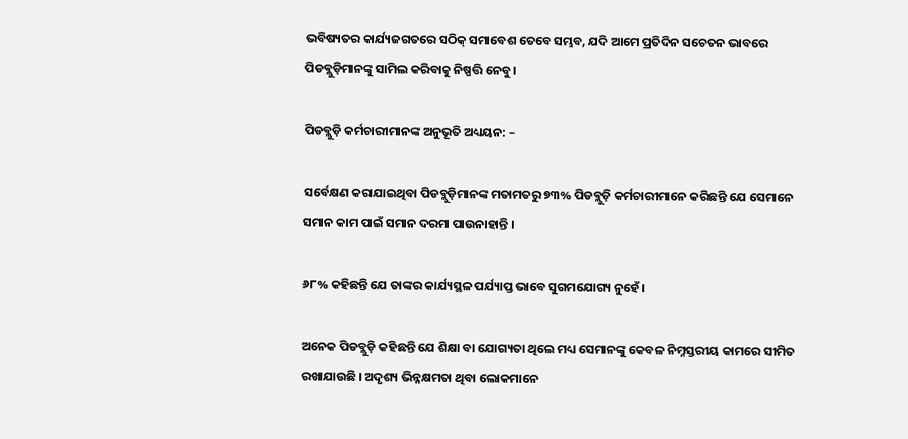ଭବିଷ୍ୟତର କାର୍ଯ୍ୟଜଗତରେ ସଠିକ୍ ସମାବେଶ ତେବେ ସମ୍ଭବ, ଯଦି ଆମେ ପ୍ରତିଦିନ ସଚେତନ ଭାବରେ ପିଡବ୍ଲୁଡ଼ିମାନଙ୍କୁ ସାମିଲ କରିବାକୁ ନିଷ୍ପତ୍ତି ନେବୁ।

ପିଡବ୍ଲୁଡ଼ି କର୍ମଚାରୀମାନଙ୍କ ଅନୁଭୂତି ଅଧ୍ୟୟନ: –

ସର୍ବେକ୍ଷଣ କରାଯାଇଥିବା ପିଡବ୍ଲୁଡ଼ିମାନଙ୍କ ମତାମତରୁ ୭୩% ପିଡବ୍ଲୁଡ଼ି କର୍ମଚାରୀମାନେ କରିଛନ୍ତି ଯେ ସେମାନେ ସମାନ କାମ ପାଇଁ ସମାନ ଦରମା ପାଉନାହାନ୍ତି ।

୬୮% କହିଛନ୍ତି ଯେ ତାଙ୍କର କାର୍ଯ୍ୟସ୍ଥଳ ପର୍ଯ୍ୟାପ୍ତ ଭାବେ ସୁଗମଯୋଗ୍ୟ ନୁହେଁ ।

ଅନେକ ପିଡବ୍ଲୁଡ଼ି କହିଛନ୍ତି ଯେ ଶିକ୍ଷା ବା ଯୋଗ୍ୟତା ଥିଲେ ମଧ୍ୟ ସେମାନଙ୍କୁ କେବଳ ନିମ୍ନସ୍ତରୀୟ କାମରେ ସୀମିତ ରଖାଯାଉଛି । ଅଦୃଶ୍ୟ ଭିନ୍ନକ୍ଷମତା ଥିବା ଲୋକମାନେ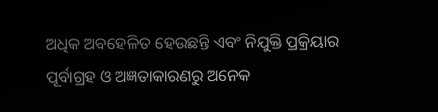ଅଧିକ ଅବହେଳିତ ହେଉଛନ୍ତି ଏବଂ ନିଯୁକ୍ତି ପ୍ରକ୍ରିୟାର ପୂର୍ବାଗ୍ରହ ଓ ଅଜ୍ଞତାକାରଣରୁ ଅନେକ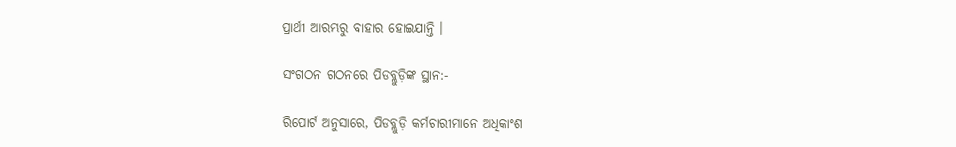ପ୍ରାର୍ଥୀ ଆରମ୍ଭରୁ ବାହାର ହୋଇଯାନ୍ତି ।

ସଂଗଠନ ଗଠନରେ ପିଡବ୍ଲୁଡ଼ିଙ୍କ ସ୍ଥାନ:-

ରିପୋର୍ଟ ଅନୁସାରେ, ପିଡବ୍ଲୁଡ଼ି କର୍ମଚାରୀମାନେ ଅଧିକାଂଶ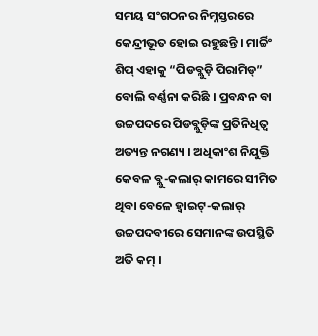ସମୟ ସଂଗଠନର ନିମ୍ନସ୍ତରରେ କେନ୍ଦ୍ରୀଭୂତ ହୋଇ ରହୁଛନ୍ତି । ମାର୍ଚ୍ଚିଂ ଶିପ୍‌ ଏହାକୁ “ପିଡବ୍ଲୁଡ଼ି ପିରାମିଡ୍” ବୋଲି ବର୍ଣ୍ଣନା କରିଛି । ପ୍ରବନ୍ଧନ ବା ଉଚ୍ଚପଦରେ ପିଡବ୍ଲୁଡ଼ିଙ୍କ ପ୍ରତିନିଧିତ୍ୱ ଅତ୍ୟନ୍ତ ନଗଣ୍ୟ । ଅଧିକାଂଶ ନିଯୁକ୍ତି କେବଳ ବ୍ଲୁ-କଲାର୍ କାମରେ ସୀମିତ ଥିବା ବେଳେ ହ୍ୱାଇଟ୍-କଲାର୍ ଉଚ୍ଚପଦବୀରେ ସେମାନଙ୍କ ଉପସ୍ଥିତି ଅତି କମ୍ ।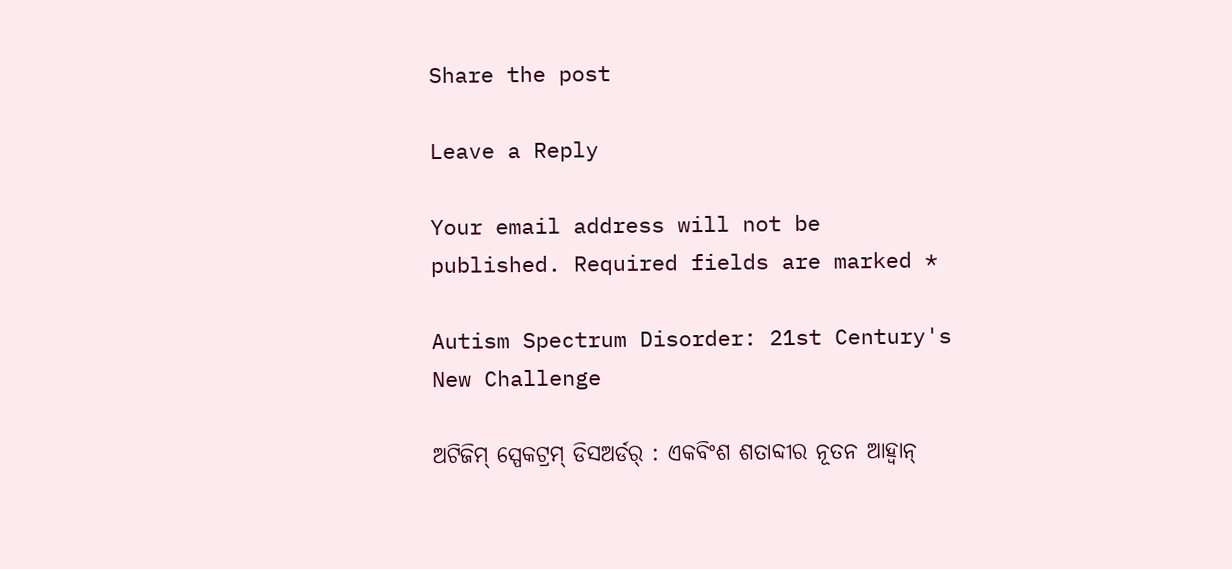Share the post

Leave a Reply

Your email address will not be published. Required fields are marked *

Autism Spectrum Disorder: 21st Century's New Challenge

ଅଟିଜିମ୍ ସ୍ପେକଟ୍ରମ୍ ଡିସଅର୍ଡର୍ : ଏକବିଂଶ ଶତାବ୍ଦୀର ନୂତନ ଆହ୍ୱାନ୍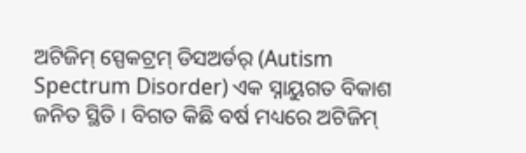ଅଟିଜିମ୍ ସ୍ପେକଟ୍ରମ୍ ଡିସଅର୍ଡର୍ (Autism Spectrum Disorder) ଏକ ସ୍ନାୟୁଗତ ବିକାଶ ଜନିତ ସ୍ଥିତି । ବିଗତ କିଛି ବର୍ଷ ମଧ୍ୟରେ ଅଟିଜିମ୍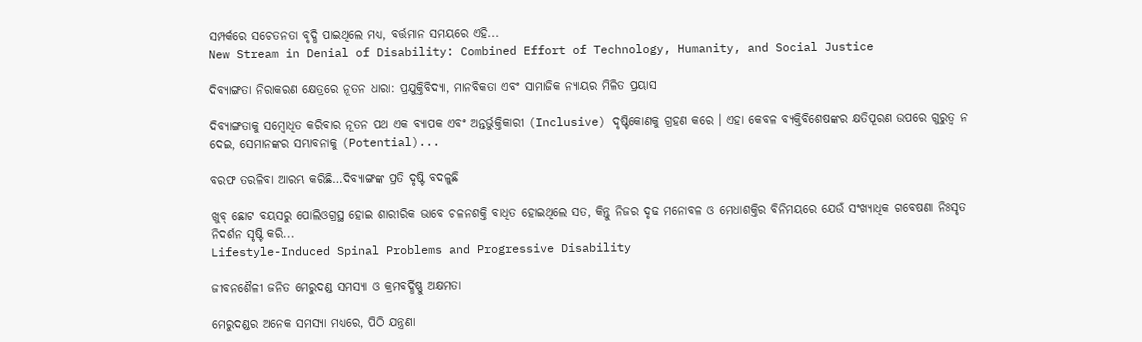ସମ୍ପର୍କରେ ସଚେତନତା ବୃଦ୍ଧି ପାଇଥିଲେ ମଧ୍ୟ, ବର୍ତ୍ତମାନ ସମୟରେ ଏହି...
New Stream in Denial of Disability: Combined Effort of Technology, Humanity, and Social Justice

ଦିବ୍ୟାଙ୍ଗତା ନିରାକରଣ କ୍ଷେତ୍ରରେ ନୂତନ ଧାରା: ପ୍ରଯୁକ୍ତିବିଦ୍ୟା, ମାନବିକତା ଏବଂ ସାମାଜିକ ନ୍ୟାୟର ମିଳିତ ପ୍ରୟାସ

ଦିବ୍ୟାଙ୍ଗତାକୁ ସମ୍ବୋଧିତ କରିବାର ନୂତନ ପଥ ଏକ ବ୍ୟାପକ ଏବଂ ଅନ୍ତର୍ଭୁକ୍ତିକାରୀ (Inclusive) ଦୃଷ୍ଟିକୋଣକୁ ଗ୍ରହଣ କରେ । ଏହା କେବଳ ବ୍ୟକ୍ତିବିଶେଷଙ୍କର କ୍ଷତିପୂରଣ ଉପରେ ଗୁରୁତ୍ଵ ନ ଦେଇ, ସେମାନଙ୍କର ସମ୍ଭାବନାକୁ (Potential)...

ବରଫ ତରଳିବା ଆରମ୍ଭ କରିଛି…ଦିବ୍ୟାଙ୍ଗଙ୍କ ପ୍ରତି ଦୃଷ୍ଟି ବଦଳୁଛି

ଖୁବ୍ ଛୋଟ ବୟସରୁ ପୋଲିଓଗ୍ରସ୍ଥ ହୋଇ ଶାରୀରିକ ଭାବେ ଚଳନଶକ୍ତି ବାଧିତ ହୋଇଥିଲେ ସତ, କିନ୍ତୁ ନିଜର ଦୃଢ ମନୋବଳ ଓ ମେଧାଶକ୍ତିର ବିନିମୟରେ ଯେଉଁ ସଂଖ୍ୟାଧିକ ଗବେଷଣା ନିଃସୃତ ନିଦର୍ଶନ ସୃଷ୍ଟି କରି...
Lifestyle-Induced Spinal Problems and Progressive Disability

ଜୀବନଶୈଳୀ ଜନିତ ମେରୁଦଣ୍ଡ ସମସ୍ୟା ଓ କ୍ରମବର୍ଦ୍ଧିଷ୍ଣୁ ଅକ୍ଷମତା

ମେରୁଦଣ୍ଡର ଅନେକ ସମସ୍ୟା ମଧ୍ୟରେ, ପିଠି ଯନ୍ତ୍ରଣା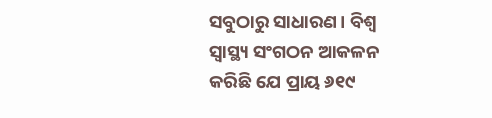ସବୁଠାରୁ ସାଧାରଣ। ବିଶ୍ୱ ସ୍ୱାସ୍ଥ୍ୟ ସଂଗଠନ ଆକଳନ କରିଛି ଯେ ପ୍ରାୟ ୬୧୯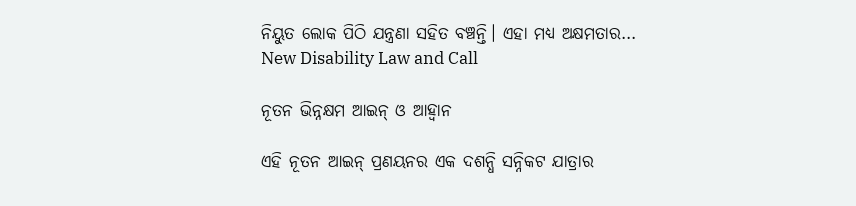ନିୟୁତ ଲୋକ ପିଠି ଯନ୍ତ୍ରଣା ସହିତ ବଞ୍ଚନ୍ତି। ଏହା ମଧ୍ୟ ଅକ୍ଷମତାର...
New Disability Law and Call

ନୂତନ ଭିନ୍ନକ୍ଷମ ଆଇନ୍ ଓ ଆହ୍ୱାନ

ଏହି ନୂତନ ଆଇନ୍ ପ୍ରଣୟନର ଏକ ଦଶନ୍ଧି ସନ୍ନିକଟ ଯାତ୍ରାର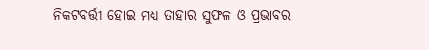ନିକଟବର୍ତ୍ତୀ ହୋଇ ମଧ୍ୟ ତାହାର ସୁଫଳ ଓ ପ୍ରଭାବର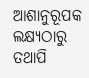ଆଶାନୁରୂପକ ଲକ୍ଷ୍ୟଠାରୁ ତଥାପି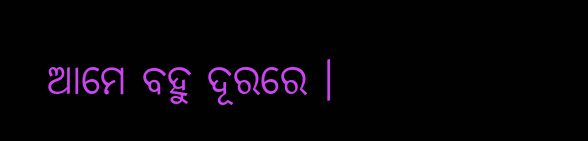ଆମେ ବହୁ ଦୂରରେ ।